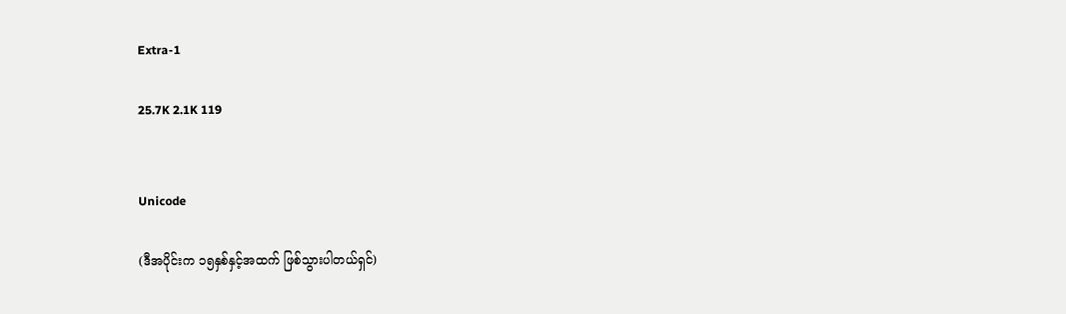Extra-1

25.7K 2.1K 119


Unicode

(ဒီအပိုင်းက ၁၅နှစ်နှင့်အထက် ဖြစ်သွားပါတယ်ရှင်)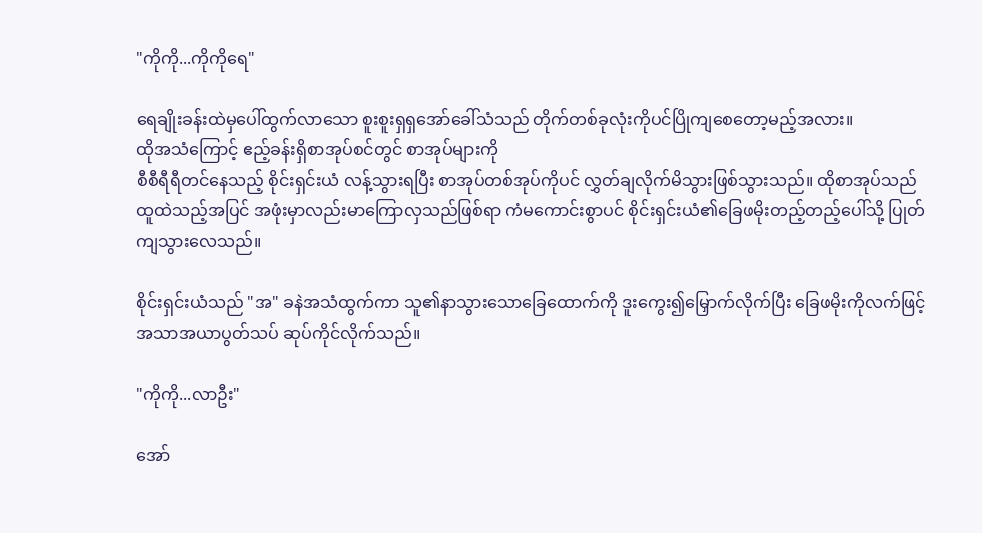"ကိုကို...ကိုကိုရေ"

ရေချိုးခန်းထဲမှပေါ်ထွက်လာသော စူးစူးရှရှအော်ခေါ်သံသည် တိုက်တစ်ခုလုံးကိုပင်ပြိုကျစေတော့မည့်အလား။
ထိုအသံကြောင့် ဧည့်ခန်းရှိစာအုပ်စင်တွင် စာအုပ်များကို
စီစီရီရီတင်နေသည့် စိုင်းရှင်းယံ လန့်သွားရပြီး စာအုပ်တစ်အုပ်ကိုပင် လွှတ်ချလိုက်မိသွားဖြစ်သွားသည်။ ထိုစာအုပ်သည် ထူထဲသည့်အပြင် အဖုံးမှာလည်းမာကြောလှသည်ဖြစ်ရာ ကံမကောင်းစွာပင် စိုင်းရှင်းယံ၏ခြေဖမိုးတည့်တည့်ပေါ်သို့ ပြုတ်ကျသွားလေသည်။

စိုင်းရှင်းယံသည် "အ" ခနဲအသံထွက်ကာ သူ၏နာသွားသောခြေထောက်ကို ဒူးကွေး၍မြှောက်လိုက်ပြီး ခြေဖမိုးကိုလက်ဖြင့် အသာအယာပွတ်သပ် ဆုပ်ကိုင်လိုက်သည်။

"ကိုကို...လာဦး"

အော်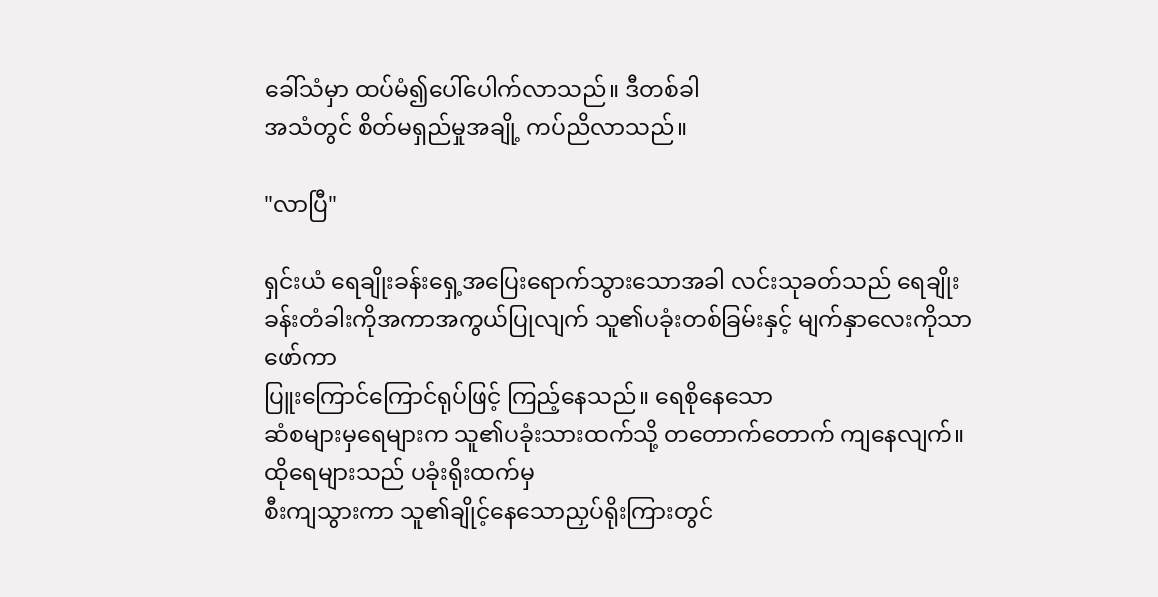ခေါ်သံမှာ ထပ်မံ၍ပေါ်ပေါက်လာသည်။ ဒီတစ်ခါ
အသံတွင် စိတ်မရှည်မှုအချို့ ကပ်ညိလာသည်။

"လာပြီ"

ရှင်းယံ ရေချိုးခန်းရှေ့အပြေးရောက်သွားသောအခါ လင်းသုခတ်သည် ရေချိုးခန်းတံခါးကိုအကာအကွယ်ပြုလျက် သူ၏ပခုံးတစ်ခြမ်းနှင့် မျက်နှာလေးကိုသာဖော်ကာ
ပြူးကြောင်ကြောင်ရုပ်ဖြင့် ကြည့်နေသည်။ ရေစိုနေသော
ဆံစများမှရေများက သူ၏ပခုံးသားထက်သို့ တတောက်တောက် ကျနေလျက်။ ထိုရေများသည် ပခုံးရိုးထက်မှ
စီးကျသွားကာ သူ၏ချိုင့်နေသောညှပ်ရိုးကြားတွင်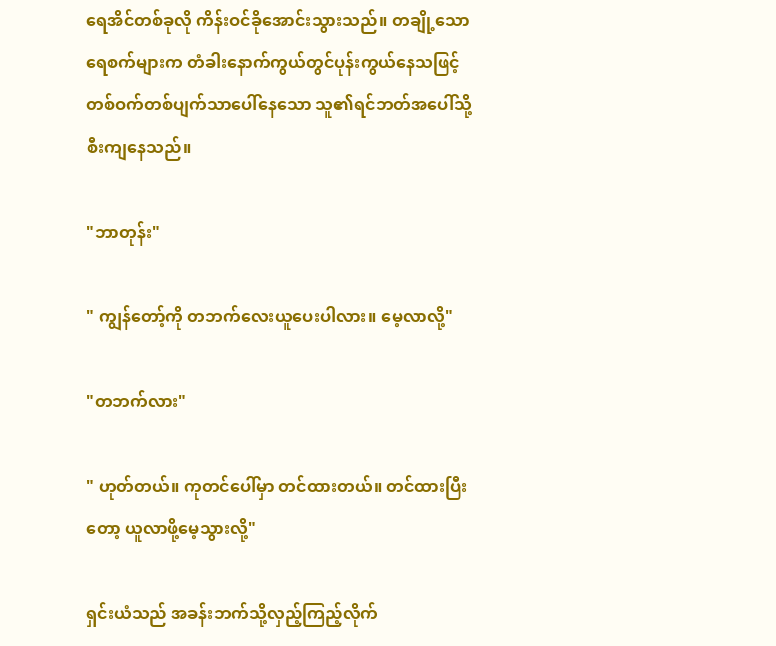ရေအိင်တစ်ခုလို ကိန်းဝင်ခိုအောင်းသွားသည်။ တချို့သောရေစက်များက တံခါးနောက်ကွယ်တွင်ပုန်းကွယ်နေသဖြင့် တစ်ဝက်တစ်ပျက်သာပေါ်နေသော သူ၏ရင်ဘတ်အပေါ်သို့ စီးကျနေသည်။

"ဘာတုန်း"

" ကျွန်တော့်ကို တဘက်လေးယူပေးပါလား။ မေ့လာလို့"

"တဘက်လား"

" ဟုတ်တယ်။ ကုတင်ပေါ်မှာ တင်ထားတယ်။ တင်ထားပြီးတော့ ယူလာဖို့မေ့သွားလို့"

ရှင်းယံသည် အခန်းဘက်သို့လှည့်ကြည့်လိုက်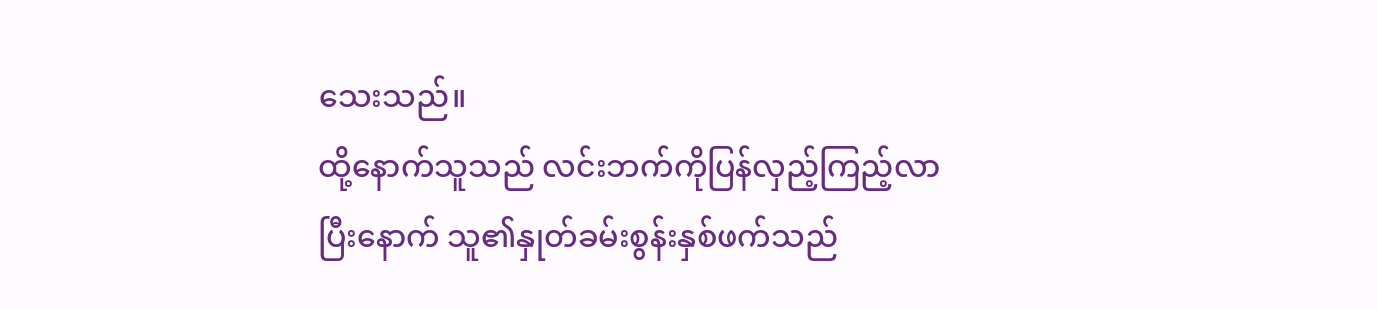သေးသည်။
ထို့နောက်သူသည် လင်းဘက်ကိုပြန်လှည့်ကြည့်လာပြီးနောက် သူ၏နှုတ်ခမ်းစွန်းနှစ်ဖက်သည်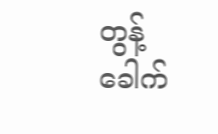တွန့်ခေါက်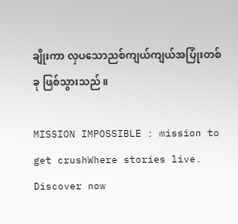ချိုးကာ လှပသောညစ်ကျယ်ကျယ်အပြုံးတစ်ခု ဖြစ်သွားသည်။

MISSION IMPOSSIBLE : mission to get crushWhere stories live. Discover now